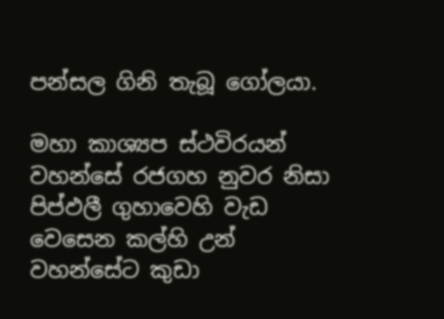පන්සල ගිනි තැබූ ගෝලයා.

මහා කාශ්‍යප ස්ථවිරයන් වහන්සේ රජගහ නුවර නිසා පිප්ඵලී ගුහාවෙහි වැඩ වෙසෙන කල්හි උන් වහන්සේට කුඩා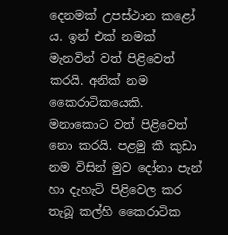දෙනමක් උපස්ථාන කළෝ ය. ඉන් එක් නමක් මැනවින් වත් පිළිවෙත් කරයි. අනික් නම කෛරාටිකයෙකි. මනාකොට වත් පිළිවෙත් නො කරයි. පළමු කී කුඩා නම විසින් මුව දෝනා පැන් හා දැහැටි පිළිවෙල කර තැබූ කල්හි කෛරාටික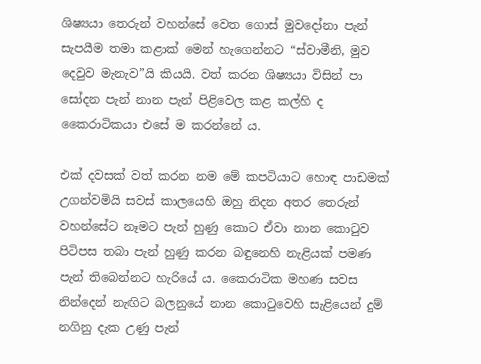ශිෂ්‍යයා තෙරුන් වහන්සේ වෙත ගොස් මුවදෝනා පැන් සැපයීම තමා කළාක් මෙන් හැගෙන්නට “ස්වාමීනි, මුව දෙවුව මැනැව”යි කියයි. වත් කරන ශිෂ්‍යයා විසින් පා සෝදන පැන් නාන පැන් පිළිවෙල කළ කල්හි ද කෛරාටිකයා එසේ ම කරන්නේ ය.

එක් දවසක් වත් කරන නම මේ කපටියාට හොඳ පාඩමක් උගන්වමියි සවස් කාලයෙහි ඔහු නිදන අතර තෙරුන් වහන්සේට නෑමට පැන් හුණු කොට ඒවා නාන කොටුව පිටිපස තබා පැන් හුණු කරන බඳුනෙහි නැළියක් පමණ පැන් තිබෙන්නට හැරියේ ය. කෛරාටික මහණ සවස නින්දෙන් නැඟිට බලනුයේ නාන කොටුවෙහි සැළියෙන් දුම් නගිනු දැක උණු පැන්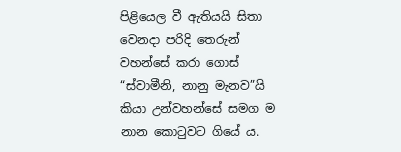පිළියෙල වී ඇතියයි සිතා වෙනදා පරිදි තෙරුන් වහන්සේ කරා ගොස් “ස්වාමීනි, නානු මැනව”යි කියා උන්වහන්සේ සමග ම නාන කොටුවට ගියේ ය.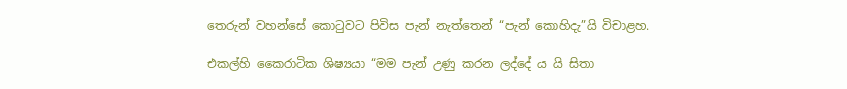තෙරුන් වහන්සේ කොටුවට පිවිස පැන් නැත්තෙන් “පැන් කොහිදැ”යි විචාළහ.

එකල්හි කෛරාටික ශිෂ්‍යයා “මම පැන් උණු කරන ලද්දේ ය යි සිතා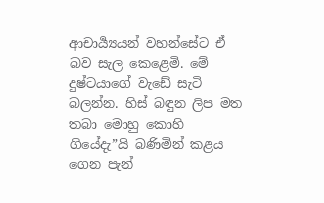ආචාර්‍ය්‍යයන් වහන්සේට ඒ බව සැල කෙළෙමි. මේ දුෂ්ටයාගේ වැඩේ සැටි බලන්න. හිස් බඳුන ලිප මත තබා මොහු කොහි ගියේදැ”යි බණිමින් කළය ගෙන පැන්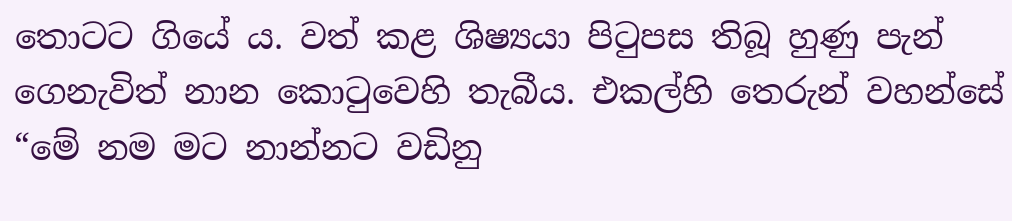තොටට ගියේ ය. වත් කළ ශිෂ්‍යයා පිටුපස තිබූ හුණු පැන් ගෙනැවිත් නාන කොටුවෙහි තැබීය. එකල්හි තෙරුන් වහන්සේ “මේ නම මට නාන්නට වඩිනු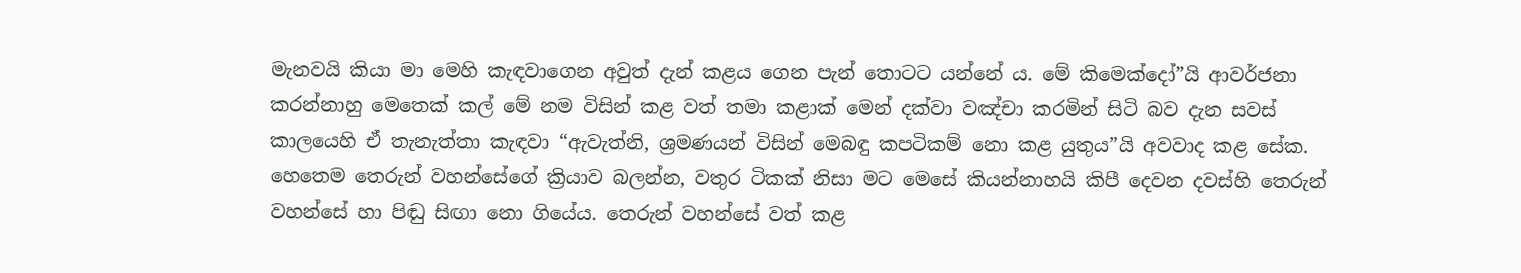මැනවයි කියා මා මෙහි කැඳවාගෙන අවුත් දැන් කළය ගෙන පැන් තොටට යන්නේ ය. මේ කිමෙක්දෝ”යි ආවර්ජනා කරන්නාහු මෙතෙක් කල් මේ නම විසින් කළ වත් තමා කළාක් මෙන් දක්වා වඤ්චා කරමින් සිටි බව දැන සවස් කාලයෙහි ඒ තැනැත්තා කැඳවා “ඇවැත්නි, ශ්‍ර‍මණයන් විසින් මෙබඳු කපටිකම් නො කළ යුතුය”යි අවවාද කළ සේක. හෙතෙම තෙරුන් වහන්සේගේ ක්‍රියාව බලන්න, වතුර ටිකක් නිසා මට මෙසේ කියන්නාහයි කිපී දෙවන දවස්හි තෙරුන් වහන්සේ හා පිඬු සිඟා නො ගියේය. තෙරුන් වහන්සේ වත් කළ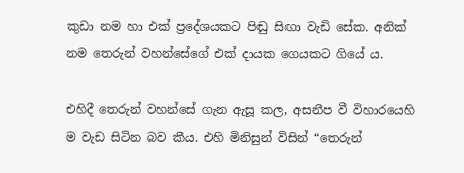කුඩා නම හා එක් ප්‍රදේශයකට පිඬු සිඟා වැඩි සේක. අනික් නම තෙරුන් වහන්සේගේ එක් දායක ගෙයකට ගියේ ය.

එහිදී තෙරුන් වහන්සේ ගැන ඇසූ කල, අසනීප වී විහාරයෙහි ම වැඩ සිටින බව කීය. එහි මිනිසුන් විසින් “තෙරුන්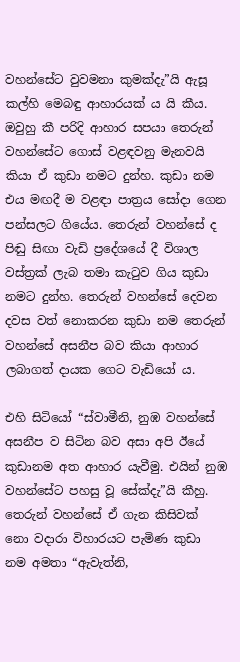වහන්සේට වුවමනා කුමක්දැ”යි ඇසූ කල්හි මෙබඳු ආහාරයක් ය යි කීය. ඔවුහු කී පරිදි ආහාර සපයා තෙරුන් වහන්සේට ගොස් වළඳවනු මැනවයි කියා ඒ කුඩා නමට දුන්හ. කුඩා නම එය මඟදී ම වළඳා පාත්‍ර‍ය සෝදා ගෙන පන්සලට ගියේය. තෙරුන් වහන්සේ ද පිඬු සිඟා වැඩි ප්‍රදේශයේ දී විශාල වස්ත්‍ර‍ක් ලැබ තමා කැටුව ගිය කුඩා නමට දුන්හ. තෙරුන් වහන්සේ දෙවන දවස වත් නොකරන කුඩා නම තෙරුන් වහන්සේ අසනීප බව කියා ආහාර ලබාගත් දායක ගෙට වැඩියෝ ය.

එහි සිටියෝ “ස්වාමීනි, නුඹ වහන්සේ අසනීප ව සිටින බව අසා අපි ඊයේ කුඩානම අත ආහාර යැවීමු. එයින් නුඹ වහන්සේට පහසු වූ සේක්දැ”යි කීහු. තෙරුන් වහන්සේ ඒ ගැන කිසිවක් නො වදාරා විහාරයට පැමිණ කුඩා නම අමතා “ඇවැත්නි,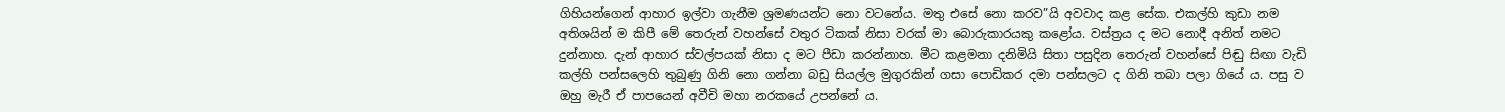ගිහියන්ගෙන් ආහාර ඉල්වා ගැනීම ශ්‍ර‍මණයන්ට නො වටනේය. මතු එසේ නො කරව”යි අවවාද කළ සේක. එකල්හි කුඩා නම අතිශයින් ම කිපී මේ තෙරුන් වහන්සේ වතුර ටිකක් නිසා වරක් මා බොරුකාරයකු කළෝය. වස්ත්‍ර‍ය ද මට නොදී අනිත් නමට දුන්නාහ. දැන් ආහාර ස්වල්පයක් නිසා ද මට පීඩා කරන්නාහ. මීට කළමනා දනිමියි සිතා පසුදින තෙරුන් වහන්සේ පිඬු සිඟා වැඩි කල්හි පන්සලෙහි තුබුණු ගිනි නො ගන්නා බඩු සියල්ල මුගුරකින් ගසා පොඩිකර දමා පන්සලට ද ගිනි තබා පලා ගියේ ය. පසු ව ඔහු මැරී ඒ පාපයෙන් අවීචි මහා නරකයේ උපන්නේ ය.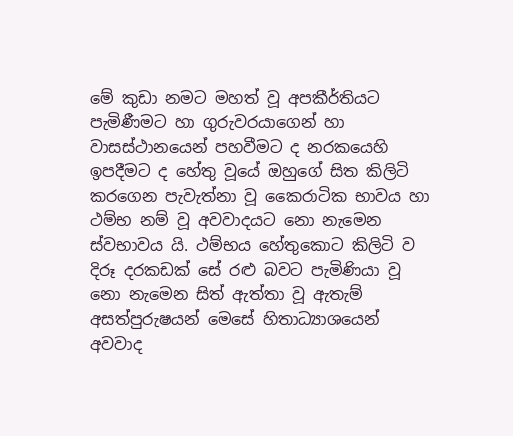මේ කුඩා නමට මහත් වූ අපකීර්තියට පැමිණීමට හා ගුරුවරයාගෙන් හා වාසස්ථානයෙන් පහවීමට ද නරකයෙහි ඉපදීමට ද හේතු වූයේ ඔහුගේ සිත කිලිටි කරගෙන පැවැත්නා වූ කෛරාටික භාවය හා ථම්භ නම් වූ අවවාදයට නො නැමෙන ස්වභාවය යි. ථම්භය හේතුකොට කිලිටි ව දිරූ දරකඩක් සේ රළු බවට පැමිණියා වූ නො නැමෙන සිත් ඇත්තා වූ ඇතැම් අසත්පුරුෂයන් මෙසේ හිතාධ්‍යාශයෙන් අවවාද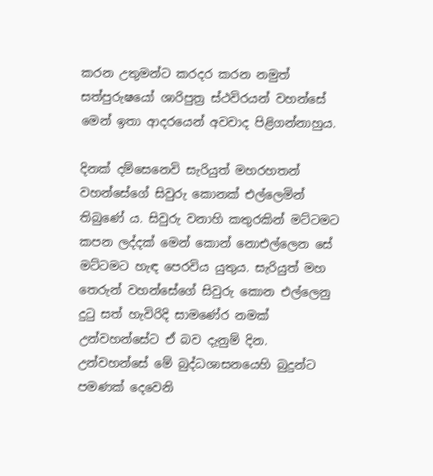කරන උතුමන්ට කරදර කරන නමුත් සත්පුරුෂයෝ ශාරිපුත්‍ර‍ ස්ථවිරයන් වහන්සේ මෙන් ඉතා ආදරයෙන් අවවාද පිළිගන්නාහුය.

දිනක් දම්සෙනෙවි සැරියුත් මහරහතන් වහන්සේගේ සිවුරු කොනක් එල්ලෙමින් තිබුණේ ය. සිවුරු වනාහි කතුරකින් මට්ටමට කපන ලද්දක් මෙන් කොන් නොඑල්ලෙන සේ මට්ටමට හැඳ පෙරවිය යුතුය. සැරියුත් මහ තෙරුන් වහන්සේගේ සිවුරු කොන එල්ලෙනු දුටු සත් හැවිරිදි සාමණේර නමක් උන්වහන්සේට ඒ බව දැනුම් දින. උන්වහන්සේ මේ බුද්ධශාසනයෙහි බුදුන්ට පමණක් දෙවෙනි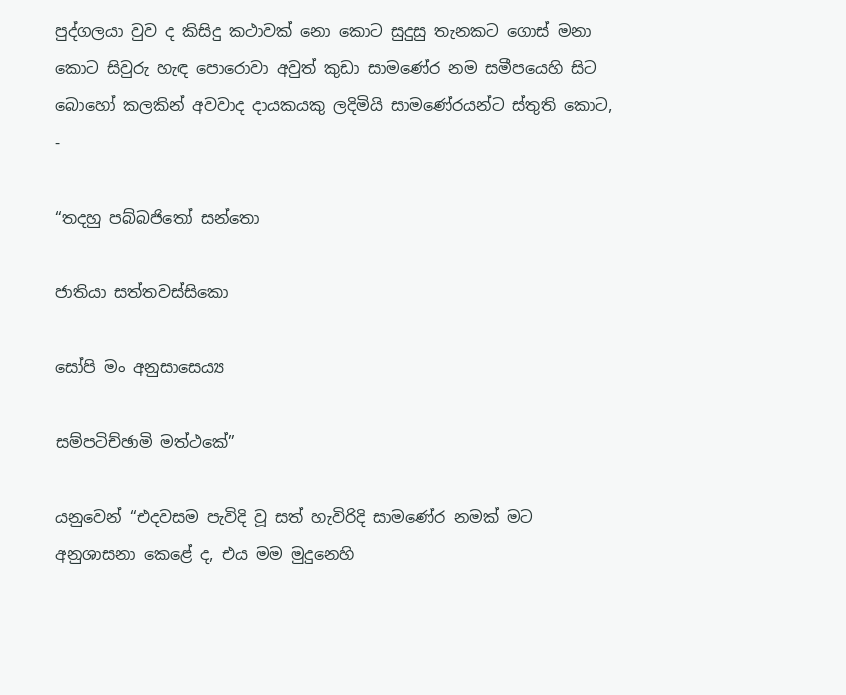පුද්ගලයා වුව ද කිසිදු කථාවක් නො කොට සුදුසු තැනකට ගොස් මනා කොට සිවුරු හැඳ පොරොවා අවුත් කුඩා සාමණේර නම සමීපයෙහි සිට බොහෝ කලකින් අවවාද දායකයකු ලදිමියි සාමණේරයන්ට ස්තුති කොට, -

“තදහු පබ්බජිතෝ සන්තො

ජාතියා සත්තවස්සිකො

සෝපි මං අනුසාසෙය්‍ය

සම්පටිච්ඡාමි මත්ථකේ”

යනුවෙන් “එදවසම පැවිදි වූ සත් හැවිරිදි සාමණේර නමක් මට අනුශාසනා කෙළේ ද, එය මම මුදුනෙහි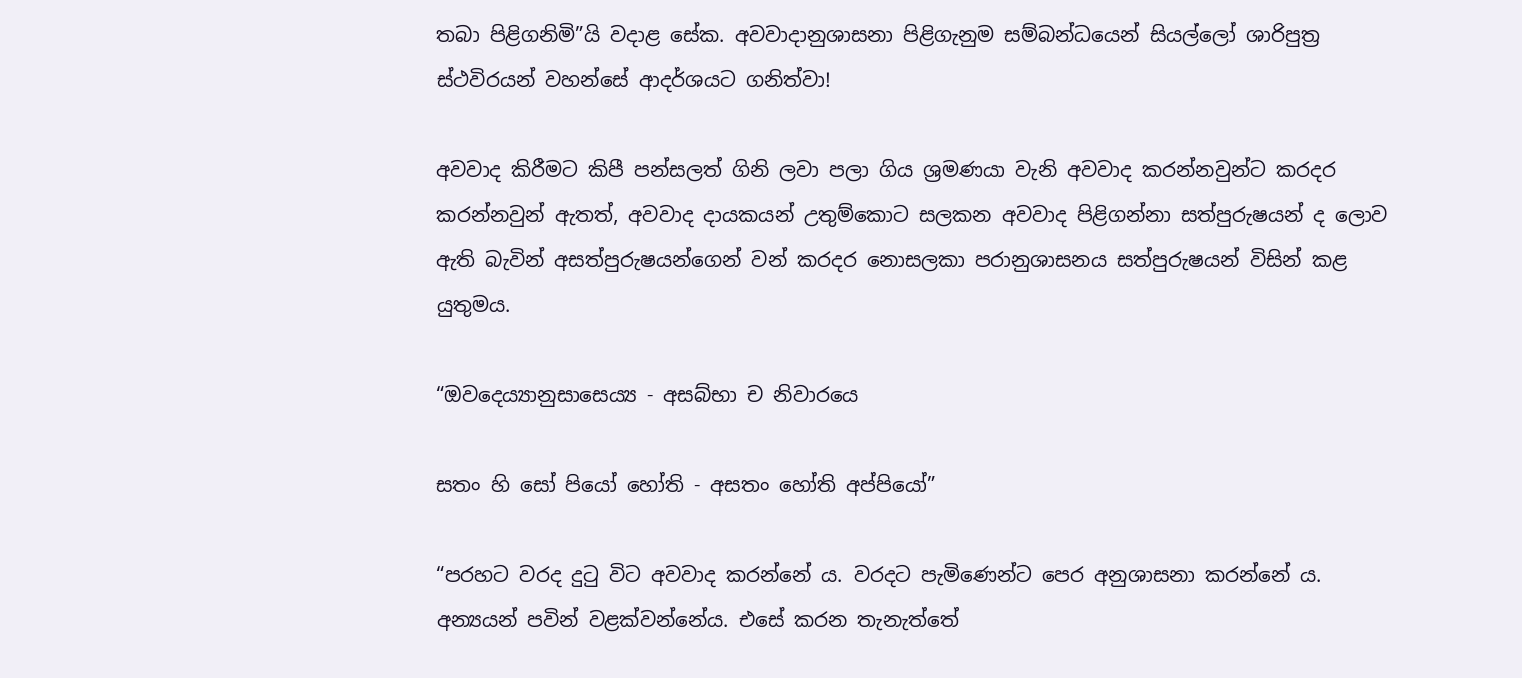තබා පිළිගනිමි”යි වදාළ සේක. අවවාදානුශාසනා පිළිගැනුම සම්බන්ධයෙන් සියල්ලෝ ශාරිපුත්‍ර‍ ස්ථවිරයන් වහන්සේ ආදර්ශයට ගනිත්වා!

අවවාද කිරීමට කිපී පන්සලත් ගිනි ලවා පලා ගිය ශ්‍ර‍මණයා වැනි අවවාද කරන්නවුන්ට කරදර කරන්නවුන් ඇතත්, අවවාද දායකයන් උතුම්කොට සලකන අවවාද පිළිගන්නා සත්පුරුෂයන් ද ලොව ඇති බැවින් අසත්පුරුෂයන්ගෙන් වන් කරදර නොසලකා පරානුශාසනය සත්පුරුෂයන් විසින් කළ යුතුමය.

“ඔවදෙය්‍යානුසාසෙය්‍ය - අසබ්භා ච නිවාරයෙ

සතං හි සෝ පියෝ හෝති - අසතං හෝති අප්පියෝ”

“පරහට වරද දුටු විට අවවාද කරන්නේ ය. වරදට පැමිණෙන්ට පෙර අනුශාසනා කරන්නේ ය. අන්‍යයන් පවින් වළක්වන්නේය. එසේ කරන තැනැත්තේ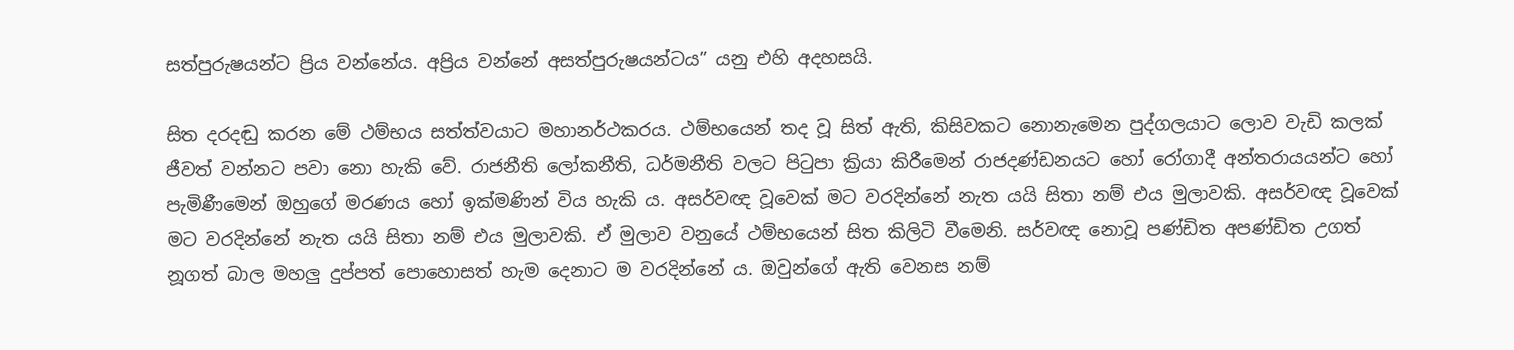සත්පුරුෂයන්ට ප්‍රිය වන්නේය. අප්‍රිය වන්නේ අසත්පුරුෂයන්ටය” යනු එහි අදහසයි.

සිත දරදඬු කරන මේ ථම්භය සත්ත්වයාට මහානර්ථකරය. ථම්භයෙන් තද වූ සිත් ඇති, කිසිවකට නොනැමෙන පුද්ගලයාට ලොව වැඩි කලක් ජීවත් වන්නට පවා නො හැකි වේ. රාජනීති ලෝකනීති, ධර්මනීති වලට පිටුපා ක්‍රියා කිරීමෙන් රාජදණ්ඩනයට හෝ රෝගාදී අන්තරායයන්ට හෝ පැමිණීමෙන් ඔහුගේ මරණය හෝ ඉක්මණින් විය හැකි ය. අසර්වඥ වූවෙක් මට වරදින්නේ නැත යයි සිතා නම් එය මුලාවකි. අසර්වඥ වූවෙක් මට වරදින්නේ නැත යයි සිතා නම් එය මුලාවකි. ඒ මුලාව වනුයේ ථම්භයෙන් සිත කිලිටි වීමෙනි. සර්වඥ නොවූ පණ්ඩිත අපණ්ඩිත උගත් නූගත් බාල මහලු දුප්පත් පොහොසත් හැම දෙනාට ම වරදින්නේ ය. ඔවුන්ගේ ඇති වෙනස නම්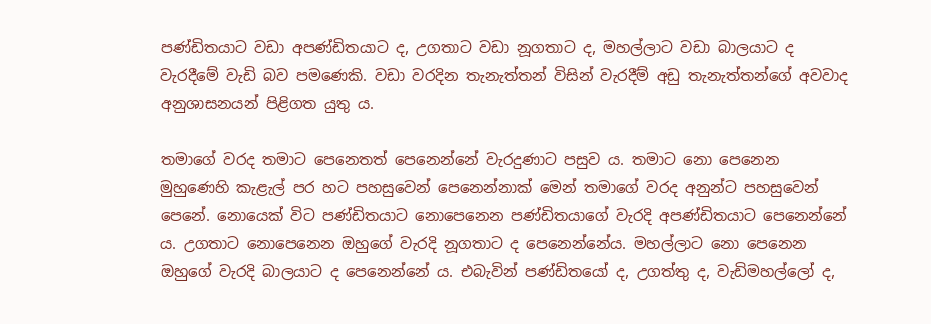පණ්ඩිතයාට වඩා අපණ්ඩිතයාට ද, උගතාට වඩා නූගතාට ද, මහල්ලාට වඩා බාලයාට ද වැරදීමේ වැඩි බව පමණෙකි. වඩා වරදින තැනැත්තන් විසින් වැරදීම් අඩු තැනැත්තන්ගේ අවවාද අනුශාසනයන් පිළිගත යුතු ය.

තමාගේ වරද තමාට පෙනෙතත් පෙනෙන්නේ වැරදුණාට පසුව ය. තමාට නො පෙනෙන මුහුණෙහි කැළැල් පර හට පහසුවෙන් පෙනෙන්නාක් මෙන් තමාගේ වරද අනුන්ට පහසුවෙන් පෙනේ. නොයෙක් විට පණ්ඩිතයාට නොපෙනෙන පණ්ඩිතයාගේ වැරදි අපණ්ඩිතයාට පෙනෙන්නේ ය. උගතාට නොපෙනෙන ඔහුගේ වැරදි නූගතාට ද පෙනෙන්නේය. මහල්ලාට නො පෙනෙන ඔහුගේ වැරදි බාලයාට ද පෙනෙන්නේ ය. එබැවින් පණ්ඩිතයෝ ද, උගත්තු ද, වැඩිමහල්ලෝ ද,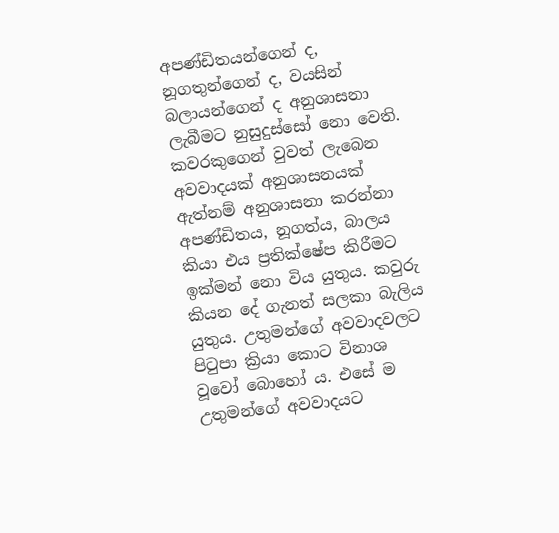අපණ්ඩිතයන්ගෙන් ද, නූගතුන්ගෙන් ද, වයසින් බලායන්ගෙන් ද අනුශාසනා ලැබීමට නුසුදුස්සෝ නො වෙති. කවරකුගෙන් වුවත් ලැබෙන අවවාදයක් අනුශාසනයක් ඇත්නම් අනුශාසනා කරන්නා අපණ්ඩිතය, නූගත්ය, බාලය කියා එය ප්‍ර‍තික්ෂේප කිරීමට ඉක්මන් නො විය යුතුය. කවුරු කියන දේ ගැනත් සලකා බැලිය යුතුය. උතුමන්ගේ අවවාදවලට පිටුපා ක්‍රියා කොට විනාශ වූවෝ බොහෝ ය. එසේ ම උතුමන්ගේ අවවාදයට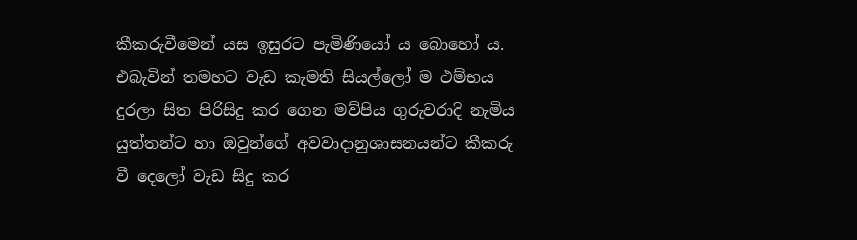කීකරුවීමෙන් යස ඉසුරට පැමිණියෝ ය බොහෝ ය. එබැවින් තමහට වැඩ කැමති සියල්ලෝ ම ථම්භය දුරලා සිත පිරිසිදු කර ගෙන මව්පිය ගුරුවරාදි නැමිය යුත්තන්ට හා ඔවුන්ගේ අවවාදානුශාසනයන්ට කීකරු වී දෙලෝ වැඩ සිදු කර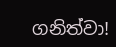ගනිත්වා!